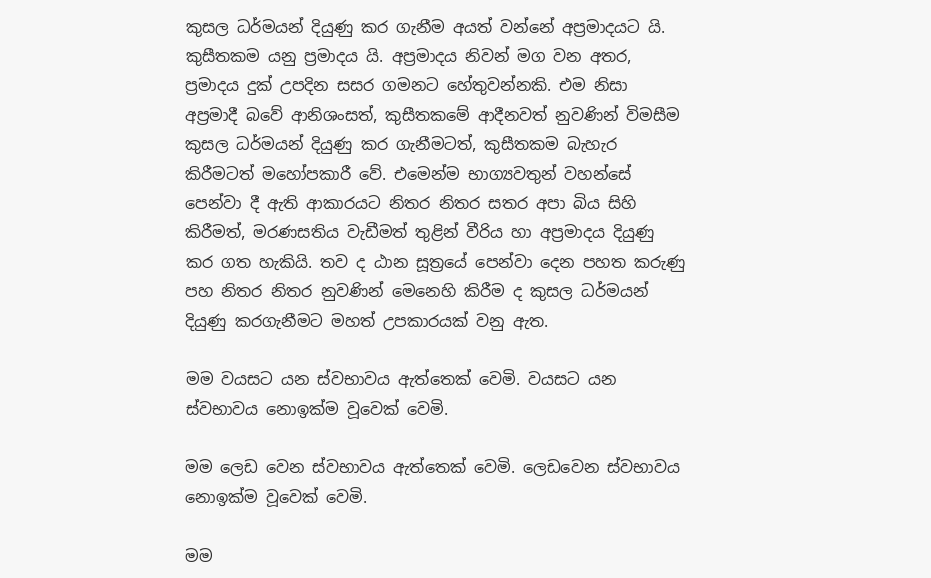කුසල ධර්මයන් දියුණු කර ගැනීම අයත් වන්නේ අප්‍රමාදයට යි. කුසීතකම යනු ප්‍රමාදය යි. අප්‍රමාදය නිවන් මග වන අතර, ප්‍රමාදය දුක් උපදින සසර ගමනට හේතුවන්නකි. එම නිසා අප්‍රමාදී බවේ ආනිශංසත්, කුසීතකමේ ආදීනවත් නුවණින් විමසීම කුසල ධර්මයන් දියුණු කර ගැනීමටත්, කුසීතකම බැහැර කිරීමටත් මහෝපකාරී වේ. එමෙන්ම භාග්‍යවතුන් වහන්සේ පෙන්වා දී ඇති ආකාරයට නිතර නිතර සතර අපා බිය සිහි කිරීමත්, මරණසතිය වැඩීමත් තුළින් වීරිය හා අප්‍රමාදය දියුණු කර ගත හැකියි. තව ද ඨාන සූත්‍රයේ පෙන්වා දෙන පහත කරුණු පහ නිතර නිතර නුවණින් මෙනෙහි කිරීම ද කුසල ධර්මයන් දියුණු කරගැනීමට මහත් උපකාරයක් වනු ඇත.

මම වයසට යන ස්වභාවය ඇත්තෙක් වෙමි. වයසට යන ස්වභාවය නොඉක්ම වූවෙක් වෙමි.

මම ලෙඩ වෙන ස්වභාවය ඇත්තෙක් වෙමි. ලෙඩවෙන ස්වභාවය නොඉක්ම වූවෙක් වෙමි.

මම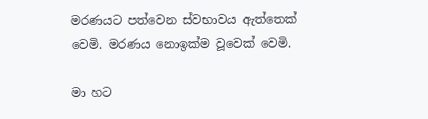මරණයට පත්වෙන ස්වභාවය ඇත්තෙක් වෙමි. මරණය නොඉක්ම වූවෙක් වෙමි.

මා හට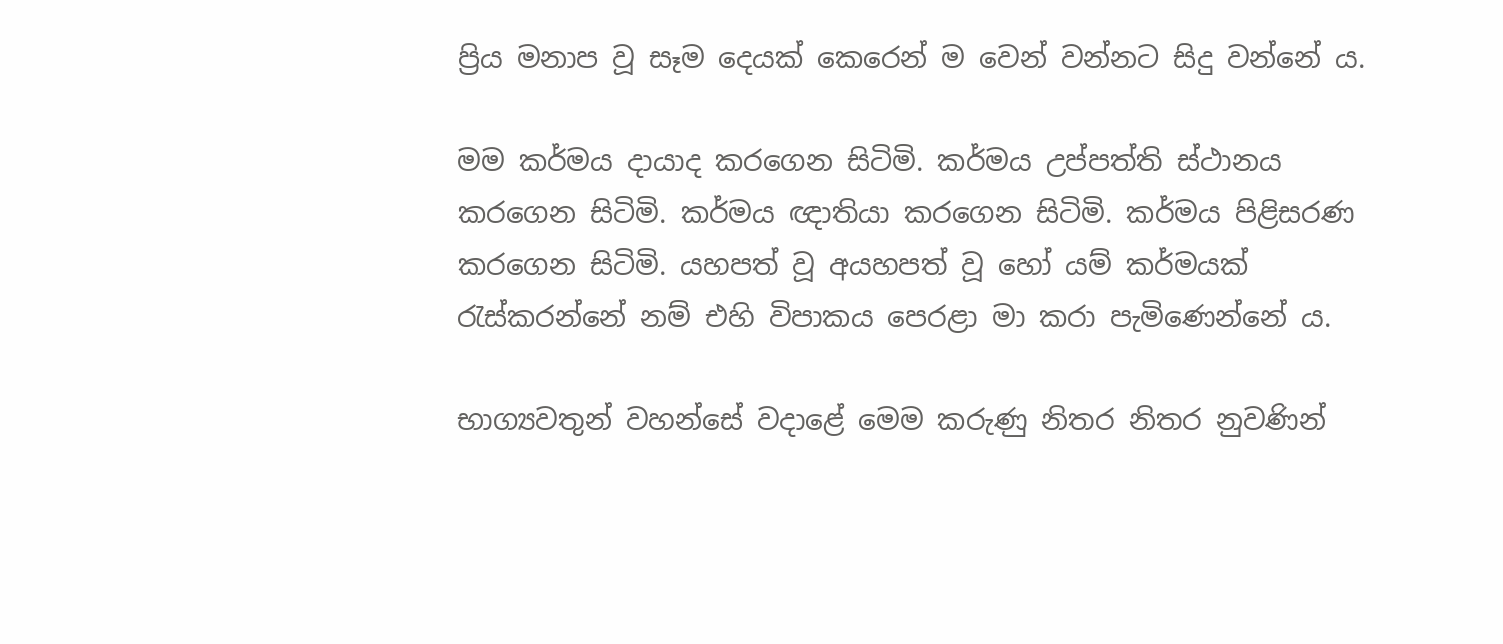ප්‍රිය මනාප වූ සෑම දෙයක් කෙරෙන් ම වෙන් වන්නට සිදු වන්නේ ය.

මම කර්මය දායාද කරගෙන සිටිමි. කර්මය උප්පත්ති ස්ථානය කරගෙන සිටිමි. කර්මය ඥාතියා කරගෙන සිටිමි. කර්මය පිළිසරණ කරගෙන සිටිමි. යහපත් වූ අයහපත් වූ හෝ යම් කර්මයක් රැස්කරන්නේ නම් එහි විපාකය පෙරළා මා කරා පැමිණෙන්නේ ය.

භාග්‍යවතුන් වහන්සේ වදාළේ මෙම කරුණු නිතර නිතර නුවණින්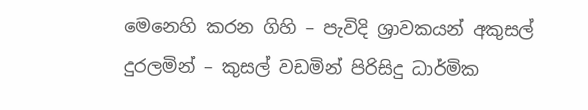මෙනෙහි කරන ගිහි – පැවිදි ශ්‍රාවකයන් අකුසල් දුරලමින් – කුසල් වඩමින් පිරිසිදු ධාර්මික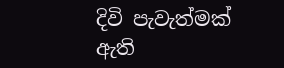දිවි පැවැත්මක් ඇති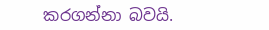කරගන්නා බවයි.